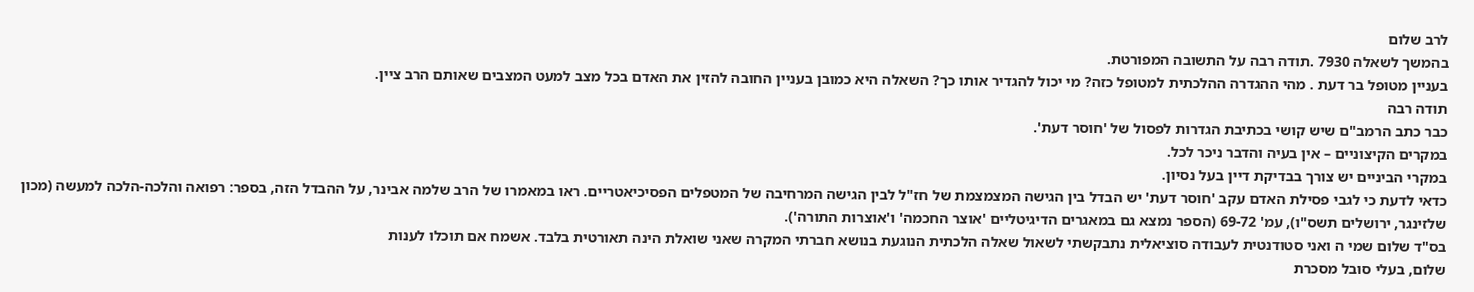לרב שלום
בהמשך לשאלה 7930 .תודה רבה על התשובה המפורטת.
בעניין מטופל בר דעת . מהי ההגדרה ההלכתית למטופל כזה? מי יכול להגדיר אותו כך? השאלה היא כמובן בעניין החובה להזין את האדם בכל מצב למעט המצבים שאותם הרב ציין.
תודה רבה
כבר כתב הרמב"ם שיש קושי בכתיבת הגדרות לפסול של 'חוסר דעת'.
במקרים הקיצוניים – אין בעיה והדבר ניכר לכל.
במקרי הביניים יש צורך בבדיקת דיין בעל נסיון.
כדאי לדעת כי לגבי פסילת האדם עקב 'חוסר דעת' יש הבדל בין הגישה המצמצמת של חז"ל לבין הגישה המרחיבה של המטפלים הפסיכיאטריים. ראו במאמרו של הרב שלמה אבינר, על ההבדל הזה, בספר: רפואה והלכה-הלכה למעשה (מכון שלזינגר, ירושלים תשס"ו), עמ' 69-72 (הספר נמצא גם במאגרים הדיגיטליים 'אוצר החכמה' ו'אוצרות התורה').
בס"ד שלום שמי ה ואני סטודנטית לעבודה סוציאלית נתבקשתי לשאול שאלה הלכתית הנוגעת בנושא חברתי המקרה שאני שואלת הינה תאורטית בלבד. אשמח אם תוכלו לענות
שלום, בעלי סובל מסכרת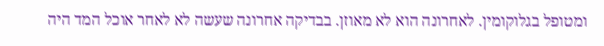ומטופל בגלוקומין. לאחרונה הוא לא מאוזן. בבדיקה אחרונה שעשה לא לאחר אוכל המד היה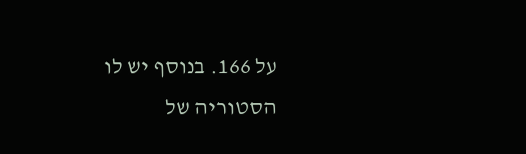על 166. בנוסף יש לו הסטוריה של